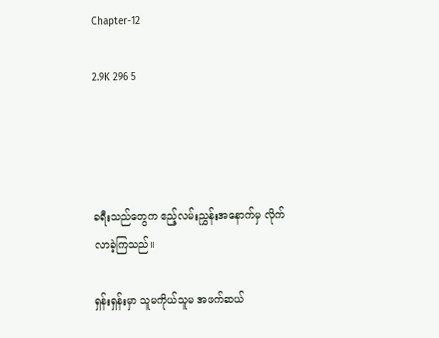Chapter-12

2.9K 296 5




ခရီးသည်တွေက ဧည့်လမ်းညွှန်းအနောက်မှ လိုက်လာခဲ့ကြသည်။

ရှန်းရှန်းမှာ သူမကိုယ်သူမ အဖက်ဆယ်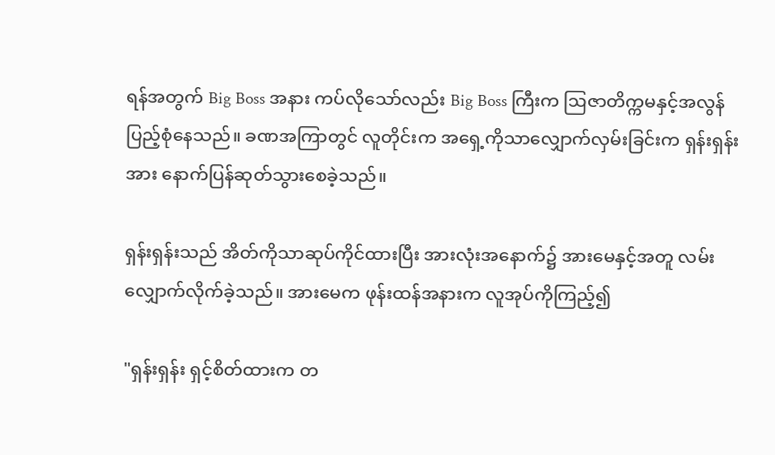ရန်အတွက် Big Boss အနား ကပ်လိုသော်လည်း Big Boss ကြီးက ဩဇာတိက္ကမနှင့်အလွန်ပြည့်စုံနေသည်။ ခဏအကြာတွင် လူတိုင်းက အရှေ့ကိုသာလျှောက်လှမ်းခြင်းက ရှန်းရှန်းအား နောက်ပြန်ဆုတ်သွားစေခဲ့သည်။

ရှန်းရှန်းသည် အိတ်ကိုသာဆုပ်ကိုင်ထားပြီး အားလုံးအနောက်၌ အားမေနှင့်အတူ လမ်းလျှောက်လိုက်ခဲ့သည်။ အားမေက ဖုန်းထန်အနားက လူအုပ်ကိုကြည့်၍

"ရှန်းရှန်း ရှင့်စိတ်ထားက တ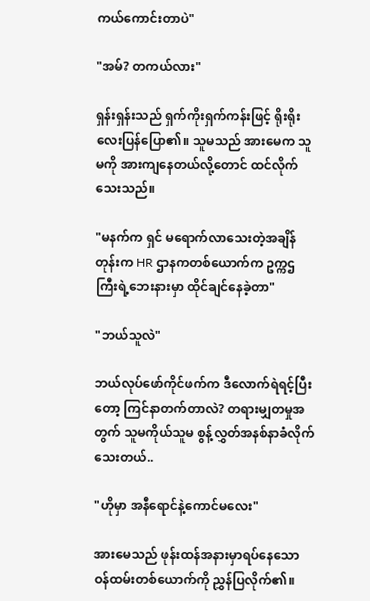ကယ်ကောင်းတာပဲ"

"အမ်? တကယ်လား"

ရှန်းရှန်းသည် ရှက်ကိုးရှက်ကန်းဖြင့် ရိုးရိုးလေးပြန်ပြော၏။ သူမသည် အားမေက သူမကို အားကျနေတယ်လို့တောင် ထင်လိုက်သေးသည်။

"မနက်က ရှင် မရောက်လာသေးတဲ့အချိန်တုန်းက HR ဌာနကတစ်ယောက်က ဥက္ကဌကြီးရဲ့ဘေးနားမှာ ထိုင်ချင်နေခဲ့တာ"

"ဘယ်သူလဲ"

ဘယ်လုပ်ဖော်ကိုင်ဖက်က ဒီလောက်ရဲရင့်ပြီးတော့ ကြင်နာတက်တာလဲ? တရားမျှတမှုအတွက် သူမကိုယ်သူမ စွန့်လွှတ်အနစ်နာခံလိုက်သေးတယ်..

"ဟိုမှာ အနီရောင်နဲ့ကောင်မလေး"

အားမေသည် ဖုန်းထန်အနားမှာရပ်နေသော ဝန်ထမ်းတစ်ယောက်ကို ညွှန်ပြလိုက်၏။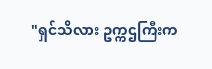"ရှင်သိလား ဥက္ကဌကြီးက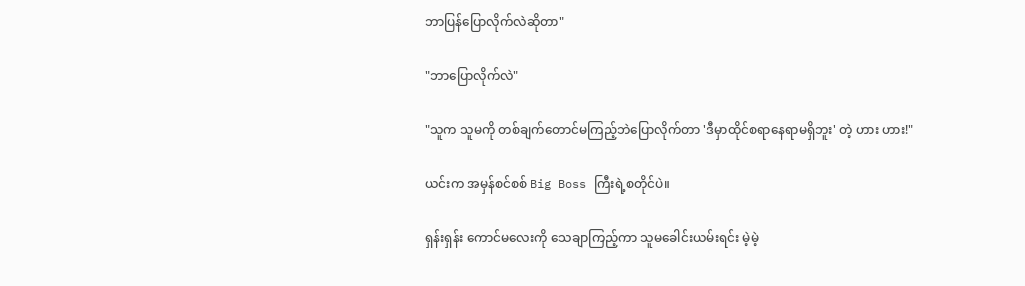ဘာပြန်ပြောလိုက်လဲဆိုတာ"

"ဘာပြောလိုက်လဲ"

"သူက သူမကို တစ်ချက်တောင်မကြည့်ဘဲပြောလိုက်တာ 'ဒီမှာထိုင်စရာနေရာမရှိဘူး' တဲ့ ဟား ဟား!"

ယင်းက အမှန်စင်စစ် Big Boss ကြီးရဲ့စတိုင်ပဲ။

ရှန်းရှန်း ကောင်မလေးကို သေချာကြည့်ကာ သူမခေါင်းယမ်းရင်း မဲ့မဲ့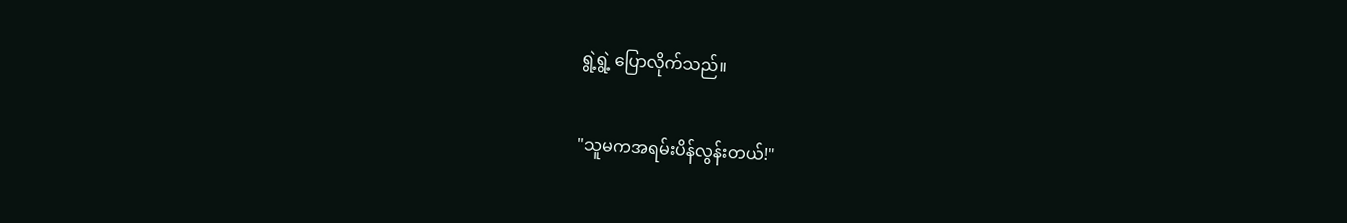ရွဲ့ရွဲ့ ပြောလိုက်သည်။

"သူမကအရမ်းပိန်လွန်းတယ်!"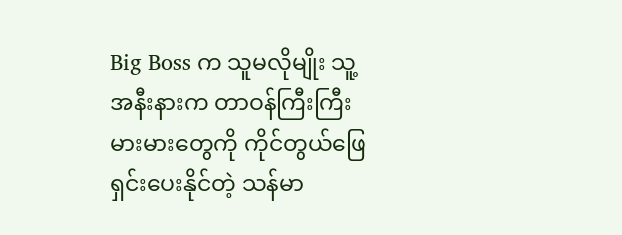Big Boss က သူမလိုမျိုး သူ့အနီးနားက တာဝန်ကြီးကြီးမားမားတွေကို ကိုင်တွယ်ဖြေရှင်းပေးနိုင်တဲ့ သန်မာ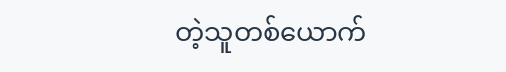တဲ့သူတစ်ယောက်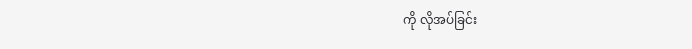ကို လိုအပ်ခြင်း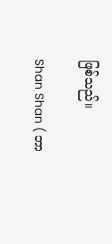ဖြစ်သည်။

Shan Shan ( ဘာ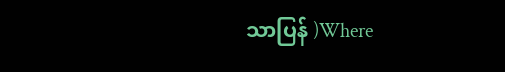သာပြန် )Where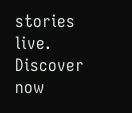stories live. Discover now